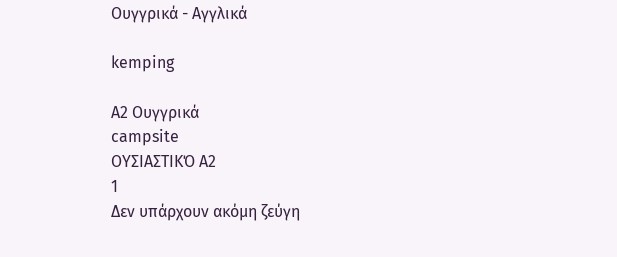Ουγγρικά - Αγγλικά

kemping

A2 Ουγγρικά
campsite
ΟΥΣΙΑΣΤΙΚΌ A2
1
Δεν υπάρχουν ακόμη ζεύγη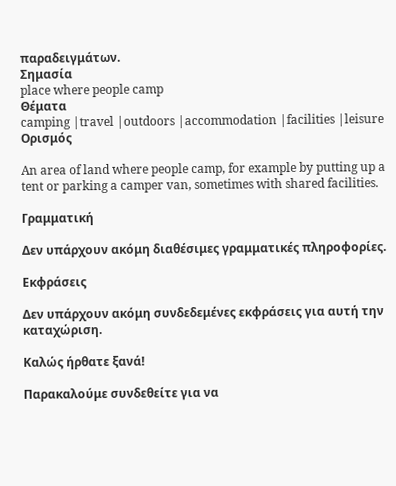παραδειγμάτων.
Σημασία
place where people camp
Θέματα
camping |travel |outdoors |accommodation |facilities |leisure
Ορισμός

An area of land where people camp, for example by putting up a tent or parking a camper van, sometimes with shared facilities.

Γραμματική

Δεν υπάρχουν ακόμη διαθέσιμες γραμματικές πληροφορίες.

Εκφράσεις

Δεν υπάρχουν ακόμη συνδεδεμένες εκφράσεις για αυτή την καταχώριση.

Καλώς ήρθατε ξανά!

Παρακαλούμε συνδεθείτε για να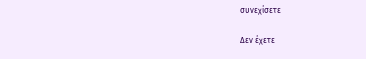συνεχίσετε

Δεν έχετε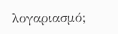λογαριασμό;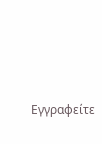Εγγραφείτε